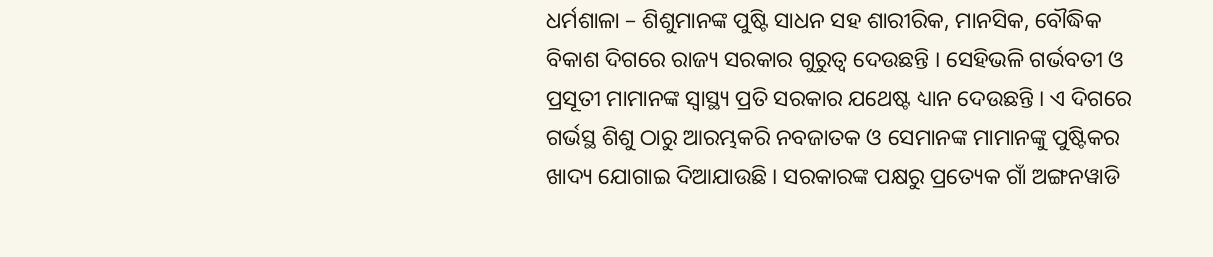ଧର୍ମଶାଳା – ଶିଶୁମାନଙ୍କ ପୁଷ୍ଟି ସାଧନ ସହ ଶାରୀରିକ, ମାନସିକ, ବୌଦ୍ଧିକ ବିକାଶ ଦିଗରେ ରାଜ୍ୟ ସରକାର ଗୁରୁତ୍ୱ ଦେଉଛନ୍ତି । ସେହିଭଳି ଗର୍ଭବତୀ ଓ ପ୍ରସୂତୀ ମାମାନଙ୍କ ସ୍ୱାସ୍ଥ୍ୟ ପ୍ରତି ସରକାର ଯଥେଷ୍ଟ ଧ୍ୟାନ ଦେଉଛନ୍ତି । ଏ ଦିଗରେ ଗର୍ଭସ୍ଥ ଶିଶୁ ଠାରୁ ଆରମ୍ଭକରି ନବଜାତକ ଓ ସେମାନଙ୍କ ମାମାନଙ୍କୁ ପୁଷ୍ଟିକର ଖାଦ୍ୟ ଯୋଗାଇ ଦିଆଯାଉଛି । ସରକାରଙ୍କ ପକ୍ଷରୁ ପ୍ରତ୍ୟେକ ଗାଁ ଅଙ୍ଗନୱାଡି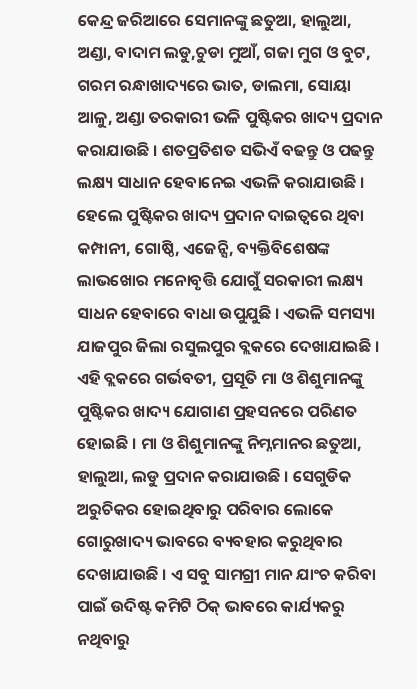କେନ୍ଦ୍ର ଜରିଆରେ ସେମାନଙ୍କୁ ଛତୁଆ, ହାଲୁଆ, ଅଣ୍ଡା, ବାଦାମ ଲଡୁ,ଚୁଡା ମୁଆଁ, ଗଜା ମୁଗ ଓ ବୁଟ, ଗରମ ରନ୍ଧାଖାଦ୍ୟରେ ଭାତ, ଡାଲମା, ସୋୟା ଆଳୁ, ଅଣ୍ଡା ତରକାରୀ ଭଳି ପୁଷ୍ଟିକର ଖାଦ୍ୟ ପ୍ରଦାନ କରାଯାଉଛି । ଶତପ୍ରତିଶତ ସଭିଏଁ ବଢନ୍ତୁ ଓ ପଢନ୍ତୁ ଲକ୍ଷ୍ୟ ସାଧାନ ହେବାନେଇ ଏଭଳି କରାଯାଉଛି । ହେଲେ ପୁଷ୍ଟିକର ଖାଦ୍ୟ ପ୍ରଦାନ ଦାଇତ୍ୱରେ ଥିବା କମ୍ପାନୀ, ଗୋଷ୍ଠି, ଏଜେନ୍ସି, ବ୍ୟକ୍ତିବିଶେଷଙ୍କ ଲାଭଖୋର ମନୋବୃତ୍ତି ଯୋଗୁଁ ସରକାରୀ ଲକ୍ଷ୍ୟ ସାଧନ ହେବାରେ ବାଧା ଉପୁଯୁଛି । ଏଭଳି ସମସ୍ୟା ଯାଜପୁର ଜିଲା ରସୁଲପୁର ବ୍ଲକରେ ଦେଖାଯାଇଛି । ଏହି ବ୍ଲକରେ ଗର୍ଭବତୀ, ପ୍ରସୂତି ମା ଓ ଶିଶୁମାନଙ୍କୁ ପୁଷ୍ଟିକର ଖାଦ୍ୟ ଯୋଗାଣ ପ୍ରହସନରେ ପରିଣତ ହୋଇଛି । ମା ଓ ଶିଶୁମାନଙ୍କୁ ନିମ୍ନମାନର ଛତୁଆ, ହାଲୁଆ, ଲଡୁ ପ୍ରଦାନ କରାଯାଉଛି । ସେଗୁଡିକ ଅରୁଚିକର ହୋଇଥିବାରୁ ପରିବାର ଲୋକେ ଗୋରୁଖାଦ୍ୟ ଭାବରେ ବ୍ୟବହାର କରୁଥିବାର ଦେଖାଯାଉଛି । ଏ ସବୁ ସାମଗ୍ରୀ ମାନ ଯାଂଚ କରିବା ପାଇଁ ଉଦିଷ୍ଟ କମିଟି ଠିକ୍ ଭାବରେ କାର୍ଯ୍ୟକରୁ ନଥିବାରୁ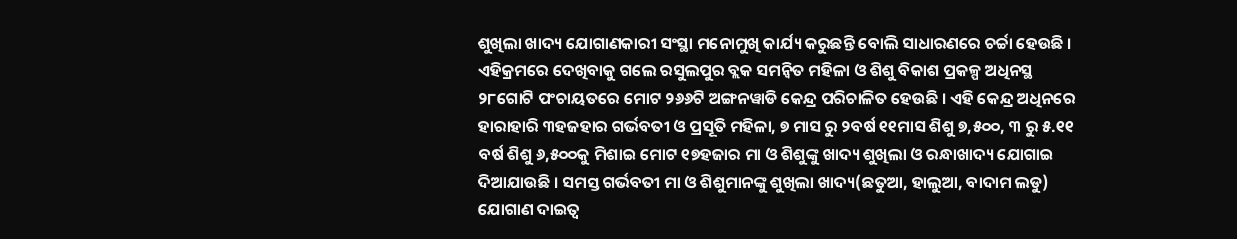ଶୁଖିଲା ଖାଦ୍ୟ ଯୋଗାଣକାରୀ ସଂସ୍ଥା ମନୋମୁଖି କାର୍ଯ୍ୟ କରୁଛନ୍ତି ବୋଲି ସାଧାରଣରେ ଚର୍ଚ୍ଚା ହେଉଛି ।
ଏହିକ୍ରମରେ ଦେଖିବାକୁ ଗଲେ ରସୁଲପୁର ବ୍ଲକ ସମନ୍ୱିତ ମହିଳା ଓ ଶିଶୁ ବିକାଶ ପ୍ରକଳ୍ପ ଅଧିନସ୍ଥ ୨୮ଗୋଟି ପଂଚାୟତରେ ମୋଟ ୨୬୬ଟି ଅଙ୍ଗନୱାଡି କେନ୍ଦ୍ର ପରିଚାଳିତ ହେଉଛି । ଏହି କେନ୍ଦ୍ର ଅଧିନରେ ହାରାହାରି ୩ହଜହାର ଗର୍ଭବତୀ ଓ ପ୍ରସୂତି ମହିଳା, ୭ ମାସ ରୁ ୨ବର୍ଷ ୧୧ମାସ ଶିଶୁ ୭,୫୦୦, ୩ ରୁ ୫.୧୧ ବର୍ଷ ଶିଶୁ ୬,୫୦୦କୁ ମିଶାଇ ମୋଟ ୧୭ହଜାର ମା ଓ ଶିଶୁଙ୍କୁ ଖାଦ୍ୟ ଶୁଖିଲା ଓ ରନ୍ଧାଖାଦ୍ୟ ଯୋଗାଇ ଦିଆଯାଉଛି । ସମସ୍ତ ଗର୍ଭବତୀ ମା ଓ ଶିଶୁମାନଙ୍କୁ ଶୁଖିଲା ଖାଦ୍ୟ(ଛତୁଆ, ହାଲୁଆ, ବାଦାମ ଲଡୁ) ଯୋଗାଣ ଦାଇତ୍ୱ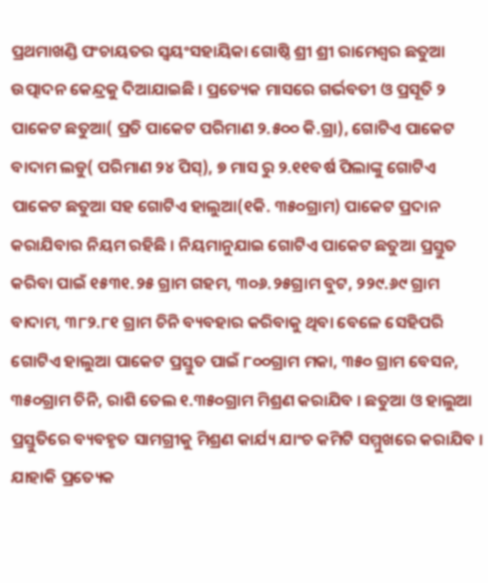ପ୍ରଥମାଖଣ୍ଡି ପଂଚାୟତର ସ୍ୱୟଂସହାୟିକା ଗୋଷ୍ଠି ଶ୍ରୀ ଶ୍ରୀ ରାମେଶ୍ୱର ଛତୁଆ ଉତ୍ପାଦନ କେନ୍ଦ୍ରକୁ ଦିଆଯାଇଛି । ପ୍ରତ୍ୟେକ ମାସରେ ଗର୍ଭବତୀ ଓ ପ୍ରସୂତି ୨ ପାକେଟ ଛତୁଆ( ପ୍ରତି ପାକେଟ ପରିମାଣ ୨.୫୦୦ କି.ଗ୍ରା), ଗୋଟିଏ ପାକେଟ ବାଦାମ ଲଡୁ( ପରିମାଣ ୨୪ ପିସ୍), ୭ ମାସ ରୁ ୨.୧୧ବର୍ଷ ପିଲାଙ୍କୁ ଗୋଟିଏ ପାକେଟ ଛତୁଆ ସହ ଗୋଟିଏ ହାଲୁଆ(୧କି. ୩୫୦ଗ୍ରାମ) ପାକେଟ ପ୍ରଦାନ କରାଯିବାର ନିୟମ ରହିଛି । ନିୟମାନୁଯାଇ ଗୋଟିଏ ପାକେଟ ଛତୁଆ ପ୍ରସ୍ତୁତ କରିବା ପାଇଁ ୧୫୩୧.୨୫ ଗ୍ରାମ ଗହମ, ୩୦୬.୨୫ଗ୍ରାମ ବୁଟ, ୨୨୯.୬୯ ଗ୍ରାମ ବାଦାମ, ୩୮୨.୮୧ ଗ୍ରାମ ଚିନି ବ୍ୟବହାର କରିବାକୁ ଥିବା ବେଳେ ସେହିପରି ଗୋଟିଏ ହାଲୁଆ ପାକେଟ ପ୍ରସ୍ତୁତ ପାଇଁ ୮୦୦ଗ୍ରାମ ମକା, ୩୫୦ ଗ୍ରାମ ବେସନ, ୩୫୦ଗ୍ରାମ ଚିନି, ରାଶି ତେଲ ୧.୩୫୦ଗ୍ରାମ ମିଶ୍ରଣ କରାଯିବ । ଛତୁଆ ଓ ହାଲୁଆ ପ୍ରସ୍ତୁତିରେ ବ୍ୟବହୃତ ସାମଗ୍ରୀକୁ ମିଶ୍ରଣ କାର୍ଯ୍ୟ ଯାଂଚ କମିଟି ସମ୍ମୁଖରେ କରାଯିବ । ଯାହାକି ପ୍ରତ୍ୟେକ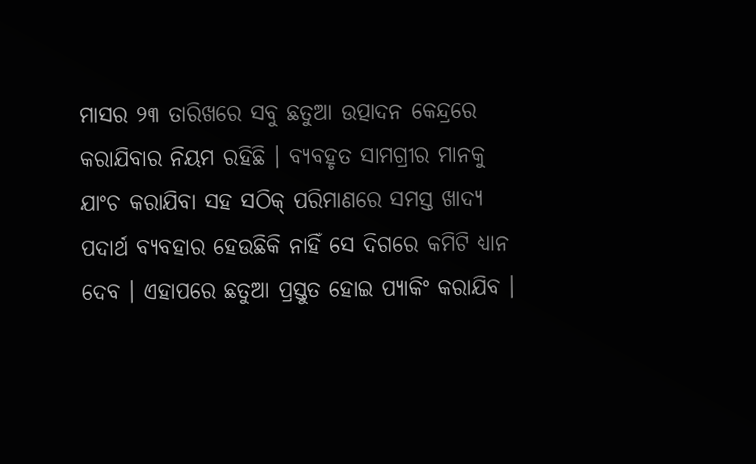ମାସର ୨୩ ତାରିଖରେ ସବୁ ଛତୁଆ ଉତ୍ପାଦନ କେନ୍ଦ୍ରରେ କରାଯିବାର ନିୟମ ରହିଛି । ବ୍ୟବହୃତ ସାମଗ୍ରୀର ମାନକୁ ଯାଂଚ କରାଯିବା ସହ ସଠିକ୍ ପରିମାଣରେ ସମସ୍ତ ଖାଦ୍ୟ ପଦାର୍ଥ ବ୍ୟବହାର ହେଉଛିକି ନାହିଁ ସେ ଦିଗରେ କମିଟି ଧ୍ୟାନ ଦେବ । ଏହାପରେ ଛତୁଆ ପ୍ରସ୍ତୁତ ହୋଇ ପ୍ୟାକିଂ କରାଯିବ ।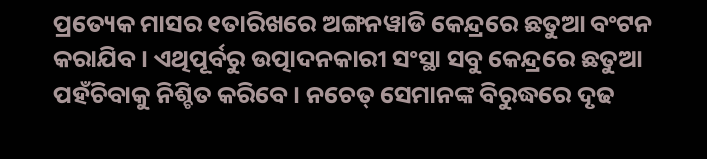ପ୍ରତ୍ୟେକ ମାସର ୧ତାରିଖରେ ଅଙ୍ଗନୱାଡି କେନ୍ଦ୍ରରେ ଛତୁଆ ବଂଟନ କରାଯିବ । ଏଥିପୂର୍ବରୁ ଉତ୍ପାଦନକାରୀ ସଂସ୍ଥା ସବୁ କେନ୍ଦ୍ରରେ ଛତୁଆ ପହଁଚିବାକୁ ନିଶ୍ଚିତ କରିବେ । ନଚେତ୍ ସେମାନଙ୍କ ବିରୁଦ୍ଧରେ ଦୃଢ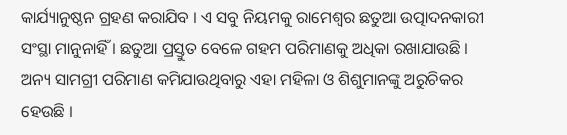କାର୍ଯ୍ୟାନୁଷ୍ଠନ ଗ୍ରହଣ କରାଯିବ । ଏ ସବୁ ନିୟମକୁ ରାମେଶ୍ୱର ଛତୁଆ ଉତ୍ପାଦନକାରୀ ସଂସ୍ଥା ମାନୁନାହିଁ । ଛତୁଆ ପ୍ରସ୍ତୁତ ବେଳେ ଗହମ ପରିମାଣକୁ ଅଧିକା ରଖାଯାଉଛି । ଅନ୍ୟ ସାମଗ୍ରୀ ପରିମାଣ କମିଯାଉଥିବାରୁ ଏହା ମହିଳା ଓ ଶିଶୁମାନଙ୍କୁ ଅରୁଚିକର ହେଉଛି ।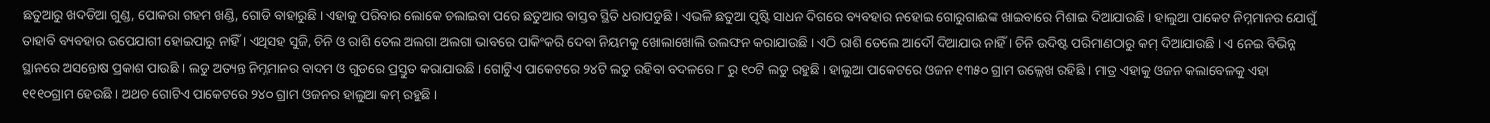ଛତୁଆରୁ ଖଦଡିଆ ଗୁଣ୍ଡ, ପୋକରା ଗହମ ଖଣ୍ଡି, ଗୋଡି ବାହାରୁଛି । ଏହାକୁ ପରିବାର ଲୋକେ ଚଲାଇବା ପରେ ଛତୁଆର ବାସ୍ତବ ସ୍ଥିତି ଧରାପଡୁଛି । ଏଭଳି ଛତୁଆ ପୃଷ୍ଟି ସାଧନ ଦିଗରେ ବ୍ୟବହାର ନହୋଇ ଗୋରୁଗାଈଙ୍କ ଖାଇବାରେ ମିଶାଇ ଦିଆଯାଉଛି । ହାଲୁଆ ପାକେଟ ନିମ୍ନମାନର ଯୋଗୁଁ ତାହାବି ବ୍ୟବହାର ଉପେଯାଗୀ ହୋଇପାରୁ ନାହିଁ । ଏଥିସହ ସୁଜି, ଚିନି ଓ ରାଶି ତେଲ ଅଲଗା ଅଲଗା ଭାବରେ ପାକିଂକରି ଦେବା ନିୟମକୁ ଖୋଲାଖୋଲି ଉଲଙ୍ଘନ କରାଯାଉଛି । ଏଠି ରାଶି ତେଲେ ଆଦୌ ଦିଆଯାଉ ନାହିଁ । ଚିନି ଉଦିଷ୍ଟ ପରିମାଣଠାରୁ କମ୍ ଦିଆଯାଉଛି । ଏ ନେଇ ବିଭିନ୍ନ ସ୍ଥାନରେ ଅସନ୍ତୋଷ ପ୍ରକାଶ ପାଉଛି । ଲଡୁ ଅତ୍ୟନ୍ତ ନିମ୍ନମାନର ବାଦମ ଓ ଗୁଡରେ ପ୍ରସ୍ତୁତ କରାଯାଉଛି । ଗୋଟିୁଏ ପାକେଟରେ ୨୪ଟି ଲଡୁ ରହିବା ବଦଳରେ ୮ ରୁ ୧୦ଟି ଲଡୁ ରହୁଛି । ହାଲୁଆ ପାକେଟରେ ଓଜନ ୧୩୫୦ ଗ୍ରାମ ଉଲ୍ଲେଖ ରହିଛି । ମାତ୍ର ଏହାକୁ ଓଜନ କଲାବେଳକୁ ଏହା ୧୧୧୦ଗ୍ରାମ ହେଉଛି । ଅଥଚ ଗୋଟିଏ ପାକେଟରେ ୨୪୦ ଗ୍ରାମ ଓଜନର ହାଲୁଆ କମ୍ ରହୁଛି ।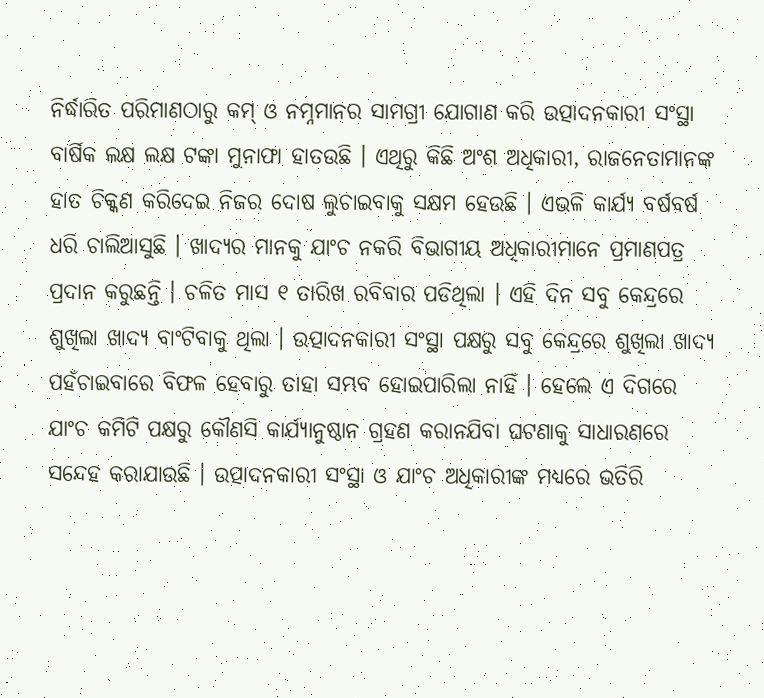ନିର୍ଦ୍ଧାରିତ ପରିମାଣଠାରୁ କମ୍ ଓ ନମ୍ନମାନର ସାମଗ୍ରୀ ଯୋଗାଣ କରି ଉତ୍ପାଦନକାରୀ ସଂସ୍ଥା ବାର୍ଷିକ ଲକ୍ଷ ଲକ୍ଷ ଟଙ୍କା ମୁନାଫା ହାତଉଛି । ଏଥିରୁ କିଛି ଅଂଶ ଅଧିକାରୀ, ରାଜନେତାମାନଙ୍କ ହାତ ଚିକ୍କଣ କରିଦେଇ ନିଜର ଦୋଷ ଲୁଚାଇବାକୁ ସକ୍ଷମ ହେଉଛି । ଏଭଳି କାର୍ଯ୍ୟ ବର୍ଷବର୍ଷ ଧରି ଚାଲିଆସୁଛି । ଖାଦ୍ୟର ମାନକୁ ଯାଂଚ ନକରି ବିଭାଗୀୟ ଅଧିକାରୀମାନେ ପ୍ରମାଣପତ୍ର ପ୍ରଦାନ କରୁଛନ୍ତି । ଚଳିତ ମାସ ୧ ତାରିଖ ରବିବାର ପଡିଥିଲା । ଏହି ଦିନ ସବୁ କେନ୍ଦ୍ରରେ ଶୁଖିଲା ଖାଦ୍ୟ ବାଂଟିବାକୁ ଥିଲା । ଉତ୍ପାଦନକାରୀ ସଂସ୍ଥା ପକ୍ଷରୁ ସବୁ କେନ୍ଦ୍ରରେ ଶୁଖିଲା ଖାଦ୍ୟ ପହଁଚାଇବାରେ ବିଫଳ ହେବାରୁ ତାହା ସମ୍ଭବ ହୋଇପାରିଲା ନାହିଁ । ହେଲେ ଏ ଦିଗରେ ଯାଂଚ କମିଟି ପକ୍ଷରୁ କୌଣସି କାର୍ଯ୍ୟାନୁଷ୍ଠାନ ଗ୍ରହଣ କରାନଯିବା ଘଟଣାକୁ ସାଧାରଣରେ ସନ୍ଦେହ କରାଯାଉଛି । ଉତ୍ପାଦନକାରୀ ସଂସ୍ଥା ଓ ଯାଂଚ ଅଧିକାରୀଙ୍କ ମଧ୍ୟରେ ଭତିରି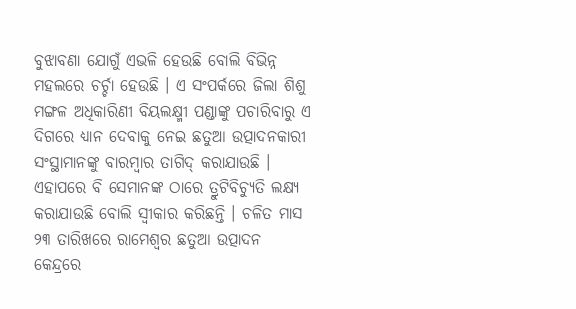ବୁଝାବଣା ଯୋଗୁଁ ଏଭଳି ହେଉଛି ବୋଲି ବିଭିନ୍ନ ମହଲରେ ଚର୍ଚ୍ଚା ହେଉଛି । ଏ ସଂପର୍କରେ ଜିଲା ଶିଶୁ ମଙ୍ଗଳ ଅଧିକାରିଣୀ ବିୟଲକ୍ଷ୍ମୀ ପଣ୍ଡାଙ୍କୁ ପଚାରିବାରୁ ଏ ଦିଗରେ ଧ୍ୟାନ ଦେବାକୁ ନେଇ ଛତୁଆ ଉତ୍ପାଦନକାରୀ ସଂସ୍ଥାମାନଙ୍କୁ ବାରମ୍ବାର ତାଗିଦ୍ କରାଯାଉଛି । ଏହାପରେ ବି ସେମାନଙ୍କ ଠାରେ ତ୍ରୁଟିବିଚ୍ୟୁତି ଲକ୍ଷ୍ୟ କରାଯାଉଛି ବୋଲି ସ୍ୱୀକାର କରିଛନ୍ତି । ଚଳିତ ମାସ ୨୩ ତାରିଖରେ ରାମେଶ୍ୱର ଛତୁଆ ଉତ୍ପାଦନ କେନ୍ଦ୍ରରେ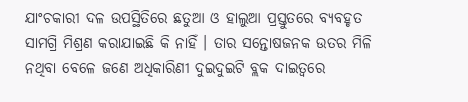ଯାଂଚକାରୀ ଦଳ ଉପସ୍ଥିତିରେ ଛତୁଆ ଓ ହାଲୁଆ ପ୍ରସ୍ତୁତରେ ବ୍ୟବହୃତ ସାମଗ୍ରି ମିଶ୍ରଣ କରାଯାଇଛି କି ନାହିଁ । ତାର ସନ୍ତୋଷଜନକ ଉତର ମିଳି ନଥିବା ବେଳେ ଜଣେ ଅଧିକାରିଣୀ ଦୁଇଦୁଇଟି ବ୍ଲକ ଦାଇତ୍ୱରେ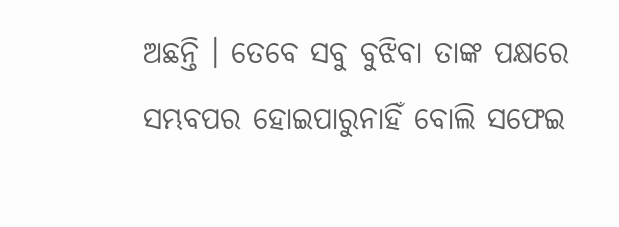ଅଛନ୍ତି । ତେବେ ସବୁ ବୁଝିବା ତାଙ୍କ ପକ୍ଷରେ ସମ୍ଭବପର ହୋଇପାରୁନାହିଁ ବୋଲି ସଫେଇ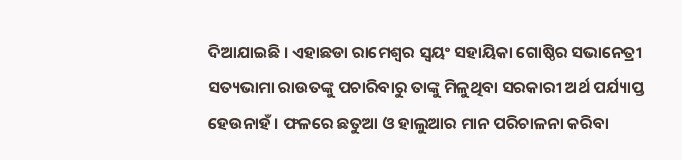ଦିଆଯାଇଛି । ଏହାଛଡା ରାମେଶ୍ୱର ସ୍ୱୟଂ ସହାୟିକା ଗୋଷ୍ଠିର ସଭାନେତ୍ରୀ ସତ୍ୟଭାମା ରାଉତଙ୍କୁ ପଚାରିବାରୁ ତାଙ୍କୁ ମିଳୁଥିବା ସରକାରୀ ଅର୍ଥ ପର୍ଯ୍ୟାପ୍ତ ହେଉନାହଁ । ଫଳରେ ଛତୁଆ ଓ ହାଲୁଆର ମାନ ପରିଚାଳନା କରିବା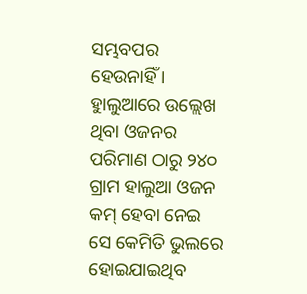ସମ୍ଭବପର ହେଉନାହିଁ । ହାୁଲୁଆରେ ଉଲ୍ଲେଖ ଥିବା ଓଜନର ପରିମାଣ ଠାରୁ ୨୪୦ ଗ୍ରାମ ହାଲୁଆ ଓଜନ କମ୍ ହେବା ନେଇ ସେ କେମିତି ଭୁଲରେ ହୋଇଯାଇଥିବ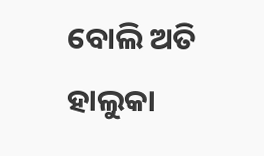ବୋଲି ଅତି ହାଲୁକା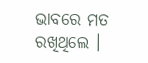ଭାବରେ ମତ ରଖିଥିଲେ ।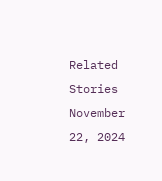Related Stories
November 22, 2024